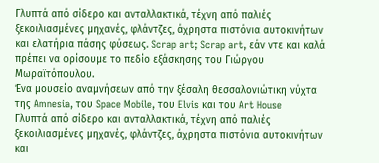Γλυπτά από σίδερο και ανταλλακτικά, τέχνη από παλιές ξεκοιλιασμένες μηχανές, φλάντζες, άχρηστα πιστόνια αυτοκινήτων και ελατήρια πάσης φύσεως. Scrap art; Scrap art, εάν ντε και καλά πρέπει να ορίσουμε το πεδίο εξάσκησης του Γιώργου Μωραϊτόπουλου.
Ένα μουσείο αναμνήσεων από την ξέσαλη θεσσαλονιώτικη νύχτα της Amnesia, του Space Mobile, του Elvis και του Art House
Γλυπτά από σίδερο και ανταλλακτικά, τέχνη από παλιές ξεκοιλιασμένες μηχανές, φλάντζες, άχρηστα πιστόνια αυτοκινήτων και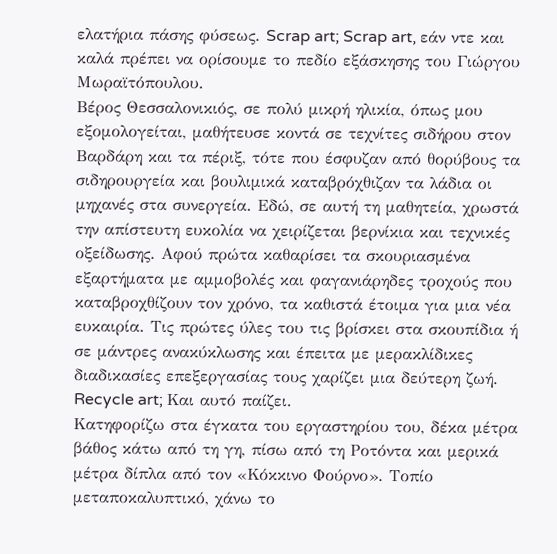ελατήρια πάσης φύσεως. Scrap art; Scrap art, εάν ντε και καλά πρέπει να ορίσουμε το πεδίο εξάσκησης του Γιώργου Μωραϊτόπουλου.
Βέρος Θεσσαλονικιός, σε πολύ μικρή ηλικία, όπως μου εξομολογείται, μαθήτευσε κοντά σε τεχνίτες σιδήρου στον Βαρδάρη και τα πέριξ, τότε που έσφυζαν από θορύβους τα σιδηρουργεία και βουλιμικά καταβρόχθιζαν τα λάδια οι μηχανές στα συνεργεία. Εδώ, σε αυτή τη μαθητεία, χρωστά την απίστευτη ευκολία να χειρίζεται βερνίκια και τεχνικές οξείδωσης. Αφού πρώτα καθαρίσει τα σκουριασμένα εξαρτήματα με αμμοβολές και φαγανιάρηδες τροχούς που καταβροχθίζουν τον χρόνο, τα καθιστά έτοιμα για μια νέα ευκαιρία. Τις πρώτες ύλες του τις βρίσκει στα σκουπίδια ή σε μάντρες ανακύκλωσης και έπειτα με μερακλίδικες διαδικασίες επεξεργασίας τους χαρίζει μια δεύτερη ζωή. Recycle art; Και αυτό παίζει.
Κατηφορίζω στα έγκατα του εργαστηρίου του, δέκα μέτρα βάθος κάτω από τη γη, πίσω από τη Ροτόντα και μερικά μέτρα δίπλα από τον «Κόκκινο Φούρνο». Τοπίο μεταποκαλυπτικό, χάνω το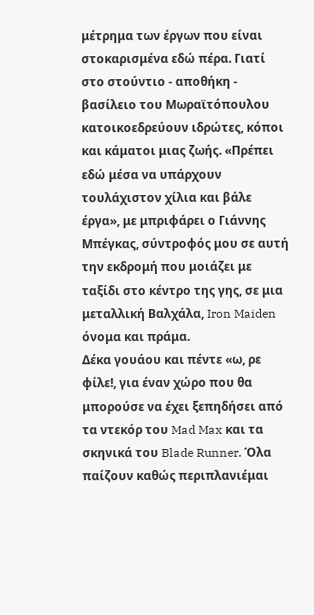μέτρημα των έργων που είναι στοκαρισμένα εδώ πέρα. Γιατί στο στούντιο - αποθήκη - βασίλειο του Μωραϊτόπουλου κατοικοεδρεύουν ιδρώτες, κόποι και κάματοι μιας ζωής. «Πρέπει εδώ μέσα να υπάρχουν τουλάχιστον χίλια και βάλε έργα», με μπριφάρει ο Γιάννης Μπέγκας, σύντροφός μου σε αυτή την εκδρομή που μοιάζει με ταξίδι στο κέντρο της γης, σε μια μεταλλική Βαλχάλα, Iron Maiden όνομα και πράμα.
Δέκα γουάου και πέντε «ω, ρε φίλε!, για έναν χώρο που θα μπορούσε να έχει ξεπηδήσει από τα ντεκόρ του Mad Max και τα σκηνικά του Blade Runner. Όλα παίζουν καθώς περιπλανιέμαι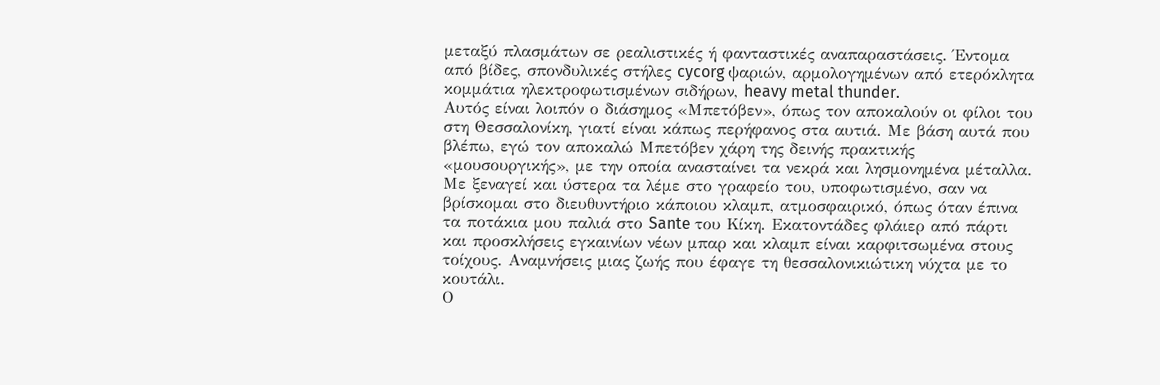μεταξύ πλασμάτων σε ρεαλιστικές ή φανταστικές αναπαραστάσεις. Έντομα από βίδες, σπονδυλικές στήλες cycorg ψαριών, αρμολογημένων από ετερόκλητα κομμάτια ηλεκτροφωτισμένων σιδήρων, heavy metal thunder.
Αυτός είναι λοιπόν ο διάσημος «Μπετόβεν», όπως τον αποκαλούν οι φίλοι του στη Θεσσαλονίκη, γιατί είναι κάπως περήφανος στα αυτιά. Με βάση αυτά που βλέπω, εγώ τον αποκαλώ Μπετόβεν χάρη της δεινής πρακτικής «μουσουργικής», με την οποία ανασταίνει τα νεκρά και λησμονημένα μέταλλα. Με ξεναγεί και ύστερα τα λέμε στο γραφείο του, υποφωτισμένο, σαν να βρίσκομαι στο διευθυντήριο κάποιου κλαμπ, ατμοσφαιρικό, όπως όταν έπινα τα ποτάκια μου παλιά στο Sante του Κίκη. Εκατοντάδες φλάιερ από πάρτι και προσκλήσεις εγκαινίων νέων μπαρ και κλαμπ είναι καρφιτσωμένα στους τοίχους. Αναμνήσεις μιας ζωής που έφαγε τη θεσσαλονικιώτικη νύχτα με το κουτάλι.
Ο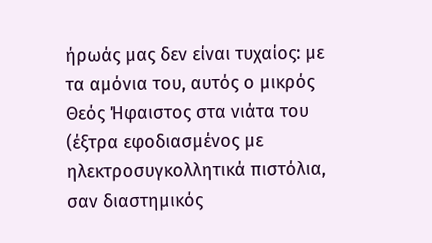ήρωάς μας δεν είναι τυχαίος: με τα αμόνια του, αυτός ο μικρός Θεός Ήφαιστος στα νιάτα του (έξτρα εφοδιασμένος με ηλεκτροσυγκολλητικά πιστόλια, σαν διαστημικός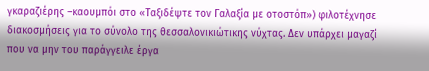γκαραζιέρης –καουμπόι στο «Ταξιδέψτε τον Γαλαξία με οτοστόπ») φιλοτέχνησε διακοσμήσεις για το σύνολο της θεσσαλονικιώτικης νύχτας. Δεν υπάρχει μαγαζί που να μην του παράγγειλε έργα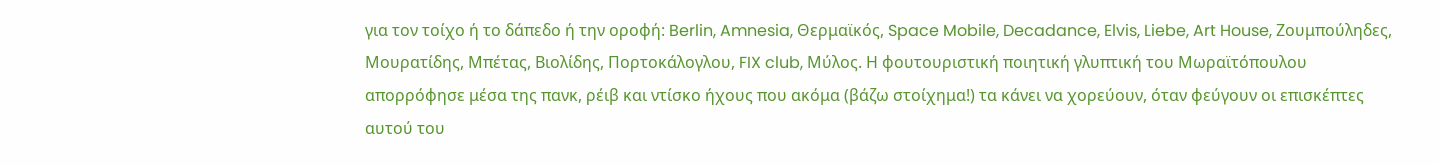για τον τοίχο ή το δάπεδο ή την οροφή: Berlin, Amnesia, Θερμαϊκός, Space Mobile, Decadance, Elvis, Liebe, Art House, Ζουμπούληδες, Μουρατίδης, Μπέτας, Βιολίδης, Πορτοκάλογλου, FIX club, Μύλος. Η φουτουριστική ποιητική γλυπτική του Μωραϊτόπουλου απορρόφησε μέσα της πανκ, ρέιβ και ντίσκο ήχους που ακόμα (βάζω στοίχημα!) τα κάνει να χορεύουν, όταν φεύγουν οι επισκέπτες αυτού του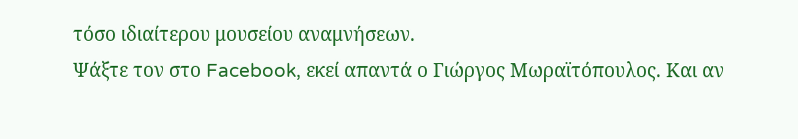τόσο ιδιαίτερου μουσείου αναμνήσεων.
Ψάξτε τον στο Facebook, εκεί απαντά ο Γιώργος Μωραϊτόπουλος. Και αν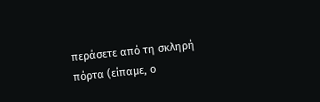περάσετε από τη σκληρή πόρτα (είπαμε, ο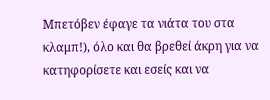Μπετόβεν έφαγε τα νιάτα του στα κλαμπ!), όλο και θα βρεθεί άκρη για να κατηφορίσετε και εσείς και να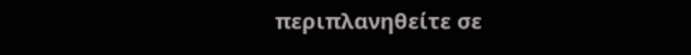περιπλανηθείτε σε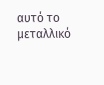αυτό το μεταλλικό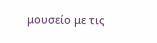μουσείο με τις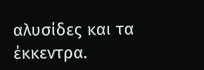αλυσίδες και τα έκκεντρα.